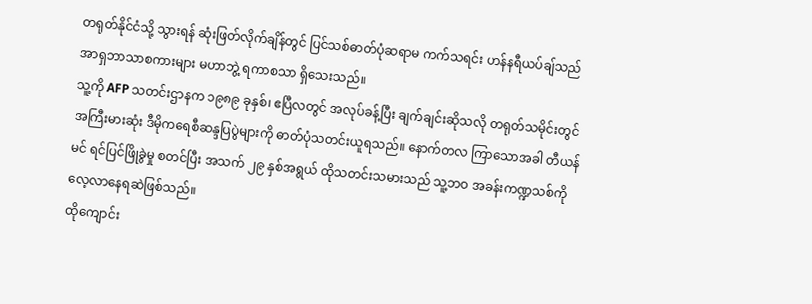တရုတ်နိုင်ငံသို့ သွားရန် ဆုံးဖြတ်လိုက်ချိန်တွင် ပြင်သစ်ဓာတ်ပုံဆရာမ ကက်သရင်း ဟန်နရီယပ်ချ်သည် အာရှဘာသာစကားများ မဟာဘွဲ့ ရကာစသာ ရှိသေးသည်။
သူ့ကို AFP သတင်းဌာနက ၁၉၈၉ ခုနှစ်၊ ဧပြီလတွင် အလုပ်ခန့်ပြီး ချက်ချင်းဆိုသလို တရုတ်သမိုင်းတွင် အကြီးမားဆုံး ဒီမိုကရေစီဆန္ဒပြပွဲများကို ဓာတ်ပုံသတင်းယူရသည်။ နောက်တလ ကြာသောအခါ တီယန်မင် ရင်ပြင်ဖြိုခွဲမှု စတင်ပြီး အသက် ၂၉ နှစ်အရွယ် ထိုသတင်းသမားသည် သူ့ဘဝ အခန်းကဏ္ဍသစ်ကို လေ့လာနေရဆဲဖြစ်သည်။
ထိုကျောင်း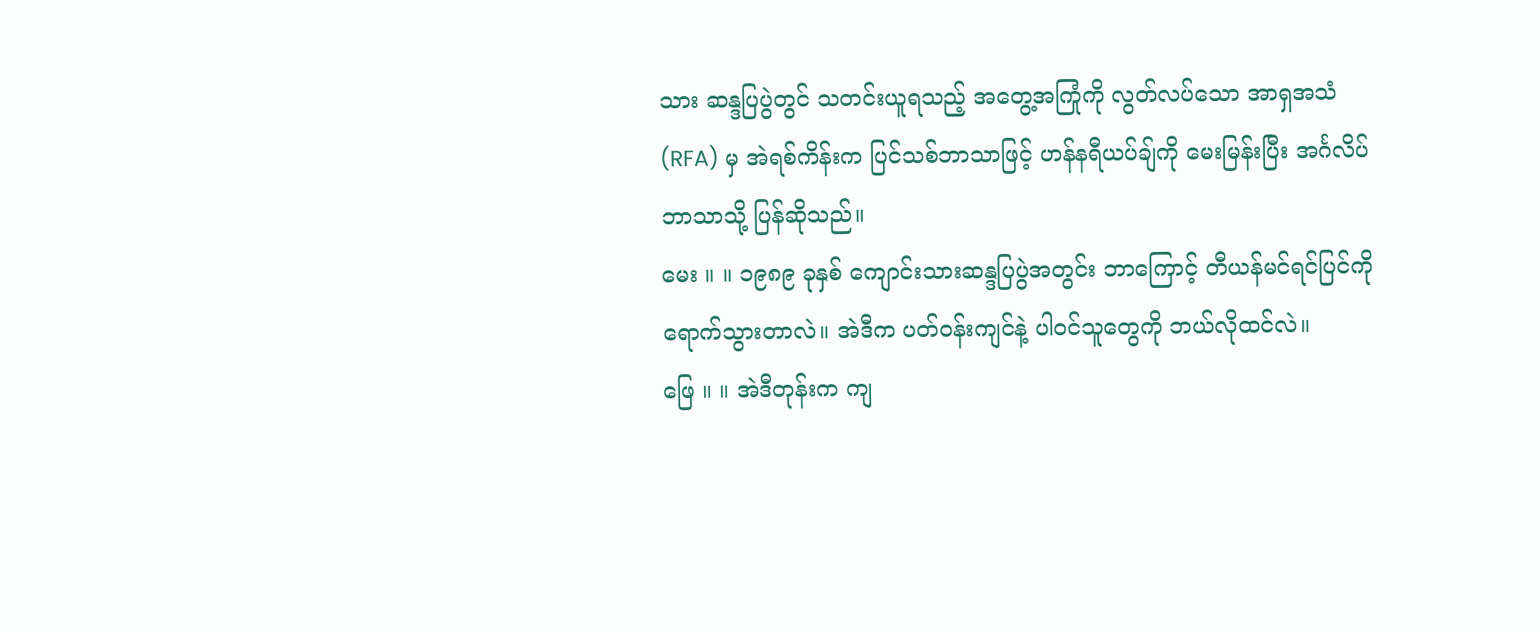သား ဆန္ဒပြပွဲတွင် သတင်းယူရသည့် အတွေ့အကြုံကို လွတ်လပ်သော အာရှအသံ (RFA) မှ အဲရစ်ကိန်းက ပြင်သစ်ဘာသာဖြင့် ဟန်နရီယပ်ချ်ကို မေးမြန်းပြီး အင်္ဂလိပ်ဘာသာသို့ ပြန်ဆိုသည်။
မေး ။ ။ ၁၉၈၉ ခုနှစ် ကျောင်းသားဆန္ဒပြပွဲအတွင်း ဘာကြောင့် တီယန်မင်ရင်ပြင်ကို ရောက်သွားတာလဲ။ အဲဒီက ပတ်ဝန်းကျင်နဲ့ ပါဝင်သူတွေကို ဘယ်လိုထင်လဲ။
ဖြေ ။ ။ အဲဒီတုန်းက ကျ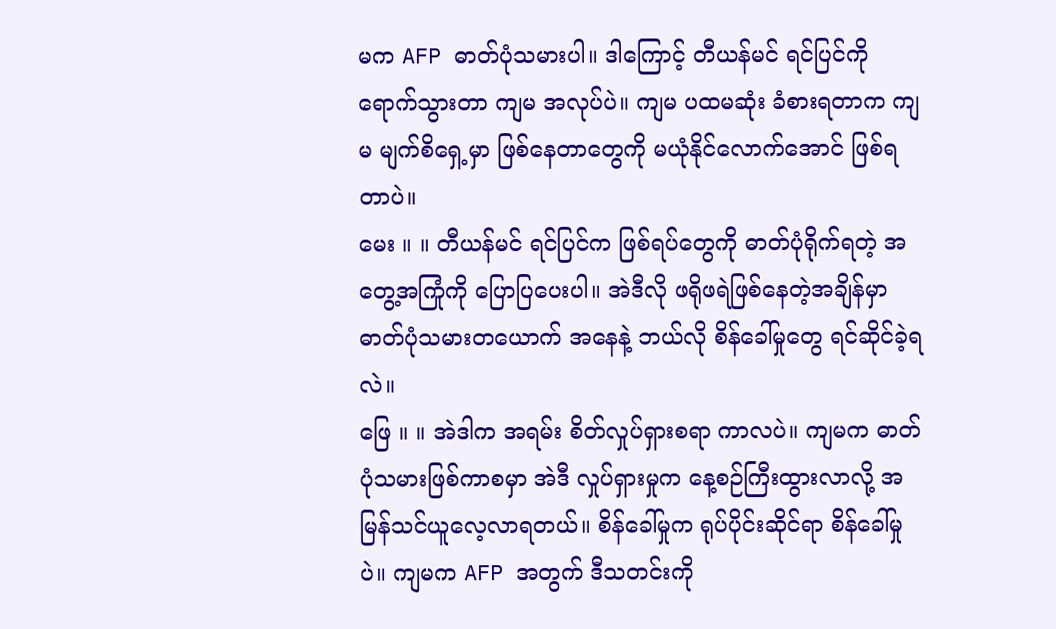မက AFP ဓာတ်ပုံသမားပါ။ ဒါကြောင့် တီယန်မင် ရင်ပြင်ကို ရောက်သွားတာ ကျမ အလုပ်ပဲ။ ကျမ ပထမဆုံး ခံစားရတာက ကျမ မျက်စိရှေ့မှာ ဖြစ်နေတာတွေကို မယုံနိုင်လောက်အောင် ဖြစ်ရတာပဲ။
မေး ။ ။ တီယန်မင် ရင်ပြင်က ဖြစ်ရပ်တွေကို ဓာတ်ပုံရိုက်ရတဲ့ အတွေ့အကြုံကို ပြောပြပေးပါ။ အဲဒီလို ဖရိုဖရဲဖြစ်နေတဲ့အချိန်မှာ ဓာတ်ပုံသမားတယောက် အနေနဲ့ ဘယ်လို စိန်ခေါ်မှုတွေ ရင်ဆိုင်ခဲ့ရလဲ။
ဖြေ ။ ။ အဲဒါက အရမ်း စိတ်လှုပ်ရှားစရာ ကာလပဲ။ ကျမက ဓာတ်ပုံသမားဖြစ်ကာစမှာ အဲဒီ လှုပ်ရှားမှုက နေ့စဉ်ကြီးထွားလာလို့ အမြန်သင်ယူလေ့လာရတယ်။ စိန်ခေါ်မှုက ရုပ်ပိုင်းဆိုင်ရာ စိန်ခေါ်မှုပဲ။ ကျမက AFP အတွက် ဒီသတင်းကို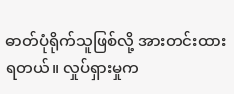ဓာတ်ပုံရိုက်သူဖြစ်လို့ အားတင်းထားရတယ်။ လှုပ်ရှားမှုက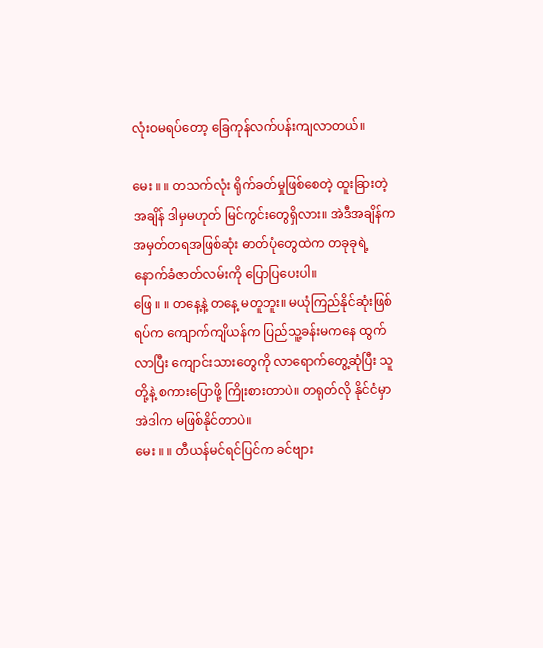လုံးဝမရပ်တော့ ခြေကုန်လက်ပန်းကျလာတယ်။

မေး ။ ။ တသက်လုံး ရိုက်ခတ်မှုဖြစ်စေတဲ့ ထူးခြားတဲ့အချိန် ဒါမှမဟုတ် မြင်ကွင်းတွေရှိလား။ အဲဒီအချိန်က အမှတ်တရအဖြစ်ဆုံး ဓာတ်ပုံတွေထဲက တခုခုရဲ့ နောက်ခံဇာတ်လမ်းကို ပြောပြပေးပါ။
ဖြေ ။ ။ တနေ့နဲ့ တနေ့ မတူဘူး။ မယုံကြည်နိုင်ဆုံးဖြစ်ရပ်က ကျောက်ကျိယန်က ပြည်သူ့ခန်းမကနေ ထွက်လာပြီး ကျောင်းသားတွေကို လာရောက်တွေ့ဆုံပြီး သူတို့နဲ့ စကားပြောဖို့ ကြိုးစားတာပဲ။ တရုတ်လို နိုင်ငံမှာ အဲဒါက မဖြစ်နိုင်တာပဲ။
မေး ။ ။ တီယန်မင်ရင်ပြင်က ခင်ဗျား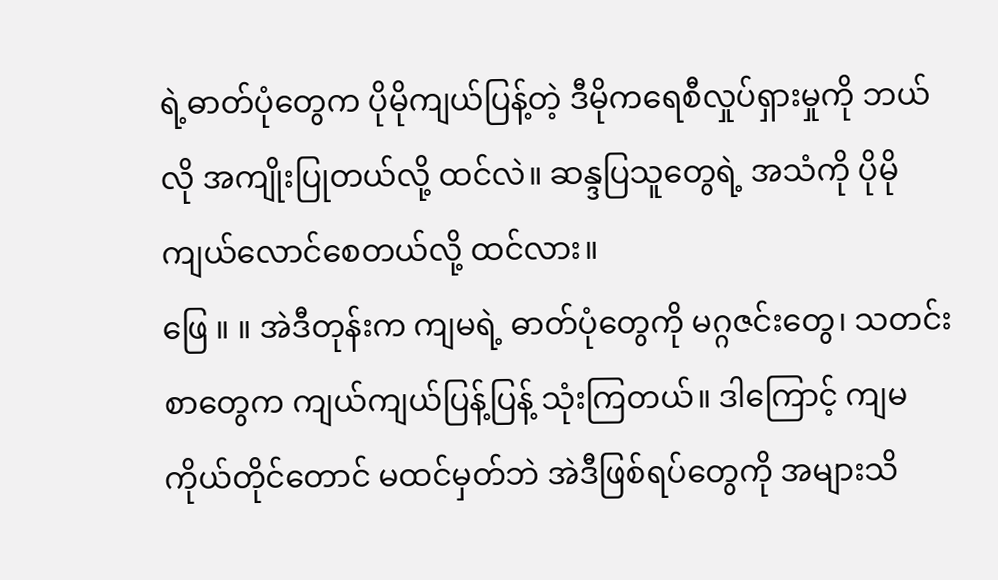ရဲ့ဓာတ်ပုံတွေက ပိုမိုကျယ်ပြန့်တဲ့ ဒီမိုကရေစီလှုပ်ရှားမှုကို ဘယ်လို အကျိုးပြုတယ်လို့ ထင်လဲ။ ဆန္ဒပြသူတွေရဲ့ အသံကို ပိုမိုကျယ်လောင်စေတယ်လို့ ထင်လား။
ဖြေ ။ ။ အဲဒီတုန်းက ကျမရဲ့ ဓာတ်ပုံတွေကို မဂ္ဂဇင်းတွေ၊ သတင်းစာတွေက ကျယ်ကျယ်ပြန့်ပြန့် သုံးကြတယ်။ ဒါကြောင့် ကျမ ကိုယ်တိုင်တောင် မထင်မှတ်ဘဲ အဲဒီဖြစ်ရပ်တွေကို အများသိ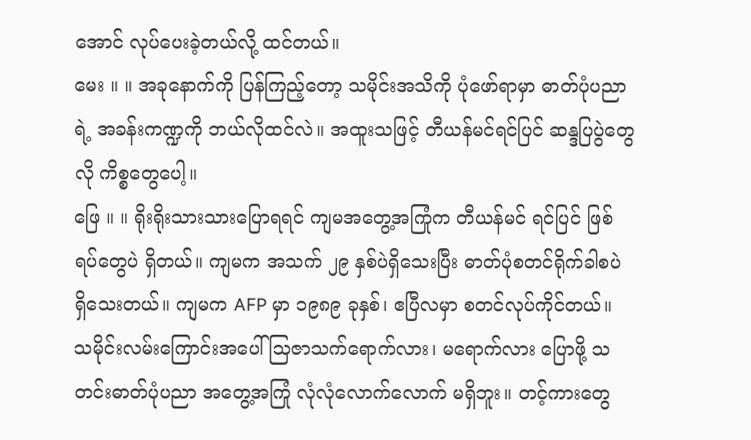အောင် လုပ်ပေးခဲ့တယ်လို့ ထင်တယ်။
မေး ။ ။ အခုနောက်ကို ပြန်ကြည့်တော့ သမိုင်းအသိကို ပုံဖော်ရာမှာ ဓာတ်ပုံပညာရဲ့ အခန်းကဏ္ဍကို ဘယ်လိုထင်လဲ။ အထူးသဖြင့် တီယန်မင်ရင်ပြင် ဆန္ဒပြပွဲတွေလို ကိစ္စတွေပေါ့။
ဖြေ ။ ။ ရိုးရိုးသားသားပြောရရင် ကျမအတွေ့အကြုံက တီယန်မင် ရင်ပြင် ဖြစ်ရပ်တွေပဲ ရှိတယ်။ ကျမက အသက် ၂၉ နှစ်ပဲရှိသေးပြီး ဓာတ်ပုံစတင်ရိုက်ခါစပဲ ရှိသေးတယ်။ ကျမက AFP မှာ ၁၉၈၉ ခုနှစ်၊ ဧပြီလမှာ စတင်လုပ်ကိုင်တယ်။ သမိုင်းလမ်းကြောင်းအပေါ် သြဇာသက်ရောက်လား၊ မရောက်လား ပြောဖို့ သတင်းဓာတ်ပုံပညာ အတွေ့အကြုံ လုံလုံလောက်လောက် မရှိဘူး။ တင့်ကားတွေ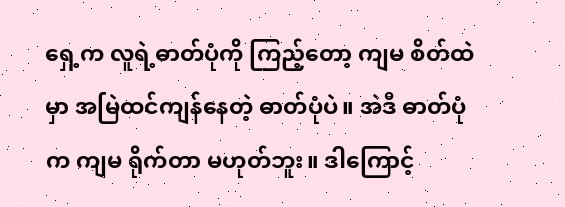ရှေ့က လူရဲ့ဓာတ်ပုံကို ကြည့်တော့ ကျမ စိတ်ထဲမှာ အမြဲထင်ကျန်နေတဲ့ ဓာတ်ပုံပဲ။ အဲဒီ ဓာတ်ပုံက ကျမ ရိုက်တာ မဟုတ်ဘူး။ ဒါကြောင့်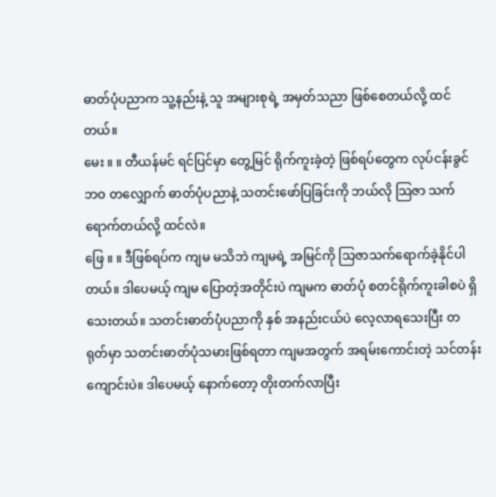ဓာတ်ပုံပညာက သူ့နည်းနဲ့ သူ အများစုရဲ့ အမှတ်သညာ ဖြစ်စေတယ်လို့ ထင်တယ်။
မေး ။ ။ တီယန်မင် ရင်ပြင်မှာ တွေ့မြင် ရိုက်ကူးခဲ့တဲ့ ဖြစ်ရပ်တွေက လုပ်ငန်းခွင်ဘဝ တလျှောက် ဓာတ်ပုံပညာနဲ့ သတင်းဖော်ပြခြင်းကို ဘယ်လို သြဇာ သက်ရောက်တယ်လို့ ထင်လဲ။
ဖြေ ။ ။ ဒီဖြစ်ရပ်က ကျမ မသိဘဲ ကျမရဲ့ အမြင်ကို သြဇာသက်ရောက်ခဲ့နိုင်ပါတယ်။ ဒါပေမယ့် ကျမ ပြောတဲ့အတိုင်းပဲ ကျမက ဓာတ်ပုံ စတင်ရိုက်ကူးခါစပဲ ရှိသေးတယ်။ သတင်းဓာတ်ပုံပညာကို နှစ် အနည်းငယ်ပဲ လေ့လာရသေးပြီး တရုတ်မှာ သတင်းဓာတ်ပုံသမားဖြစ်ရတာ ကျမအတွက် အရမ်းကောင်းတဲ့ သင်တန်းကျောင်းပဲ။ ဒါပေမယ့် နောက်တော့ တိုးတက်လာပြီး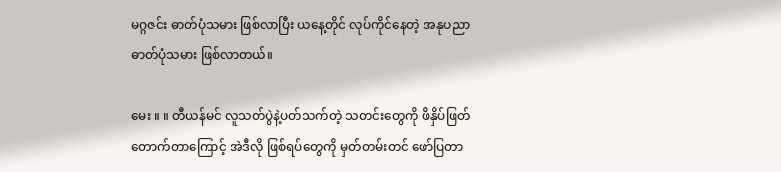မဂ္ဂဇင်း ဓာတ်ပုံသမား ဖြစ်လာပြီး ယနေ့တိုင် လုပ်ကိုင်နေတဲ့ အနုပညာဓာတ်ပုံသမား ဖြစ်လာတယ်။

မေး ။ ။ တီယန်မင် လူသတ်ပွဲနဲ့ပတ်သက်တဲ့ သတင်းတွေကို ဖိနှိပ်ဖြတ်တောက်တာကြောင့် အဲဒီလို ဖြစ်ရပ်တွေကို မှတ်တမ်းတင် ဖော်ပြတာ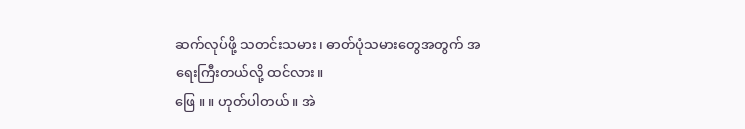ဆက်လုပ်ဖို့ သတင်းသမား၊ ဓာတ်ပုံသမားတွေအတွက် အရေးကြီးတယ်လို့ ထင်လား။
ဖြေ ။ ။ ဟုတ်ပါတယ်။ အဲ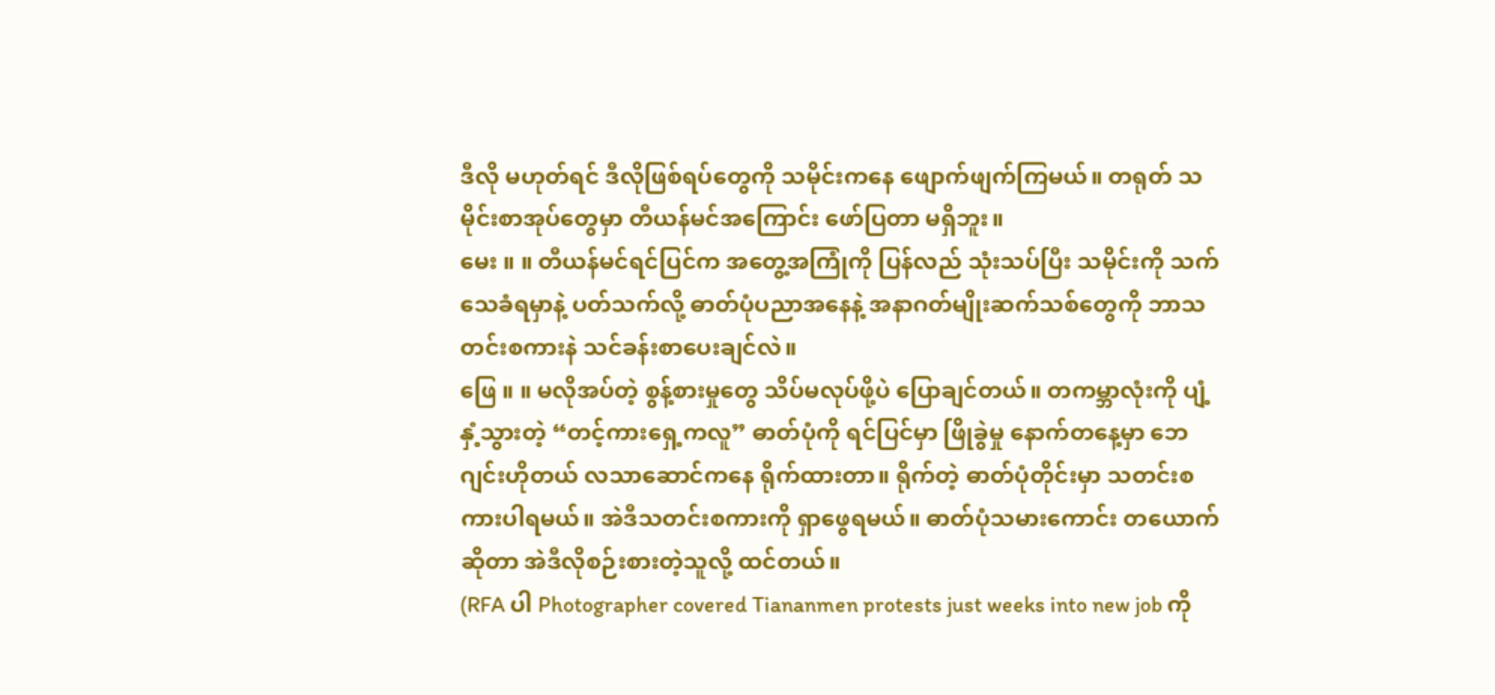ဒီလို မဟုတ်ရင် ဒီလိုဖြစ်ရပ်တွေကို သမိုင်းကနေ ဖျောက်ဖျက်ကြမယ်။ တရုတ် သမိုင်းစာအုပ်တွေမှာ တီယန်မင်အကြောင်း ဖော်ပြတာ မရှိဘူး။
မေး ။ ။ တီယန်မင်ရင်ပြင်က အတွေ့အကြုံကို ပြန်လည် သုံးသပ်ပြီး သမိုင်းကို သက်သေခံရမှာနဲ့ ပတ်သက်လို့ ဓာတ်ပုံပညာအနေနဲ့ အနာဂတ်မျိုးဆက်သစ်တွေကို ဘာသတင်းစကားနဲ သင်ခန်းစာပေးချင်လဲ။
ဖြေ ။ ။ မလိုအပ်တဲ့ စွန့်စားမှုတွေ သိပ်မလုပ်ဖို့ပဲ ပြောချင်တယ်။ တကမ္ဘာလုံးကို ပျံ့နှံ့သွားတဲ့ “တင့်ကားရှေ့ကလူ” ဓာတ်ပုံကို ရင်ပြင်မှာ ဖြိုခွဲမှု နောက်တနေ့မှာ ဘေဂျင်းဟိုတယ် လသာဆောင်ကနေ ရိုက်ထားတာ။ ရိုက်တဲ့ ဓာတ်ပုံတိုင်းမှာ သတင်းစကားပါရမယ်။ အဲဒီသတင်းစကားကို ရှာဖွေရမယ်။ ဓာတ်ပုံသမားကောင်း တယောက်ဆိုတာ အဲဒီလိုစဉ်းစားတဲ့သူလို့ ထင်တယ်။
(RFA ပါ Photographer covered Tiananmen protests just weeks into new job ကို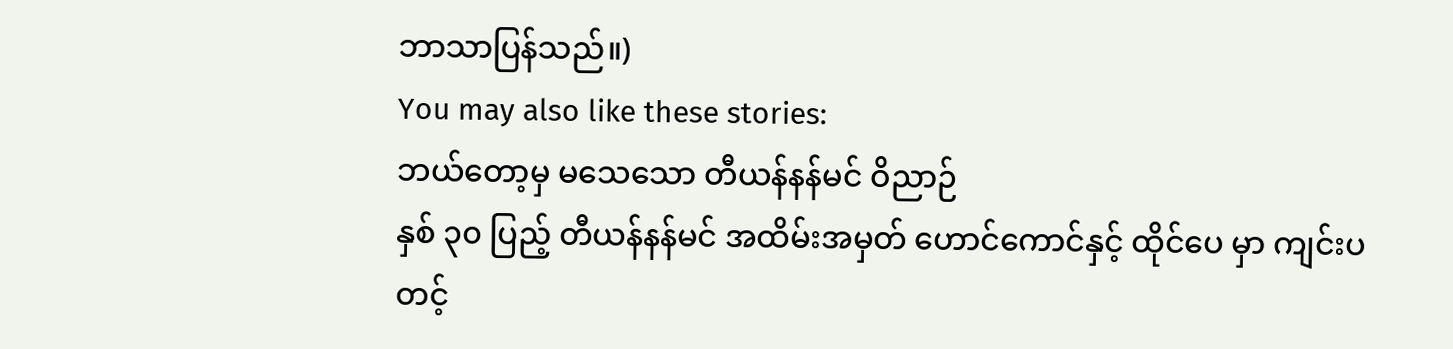ဘာသာပြန်သည်။)
You may also like these stories:
ဘယ်တော့မှ မသေသော တီယန်နန်မင် ဝိညာဉ်
နှစ် ၃၀ ပြည့် တီယန်နန်မင် အထိမ်းအမှတ် ဟောင်ကောင်နှင့် ထိုင်ပေ မှာ ကျင်းပ
တင့်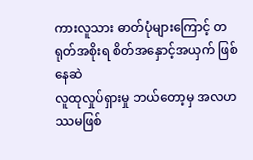ကားလူသား ဓာတ်ပုံများကြောင့် တရုတ်အစိုးရ စိတ်အနှောင့်အယှက် ဖြစ်နေဆဲ
လူထုလှုပ်ရှားမှု ဘယ်တော့မှ အလဟဿမဖြစ်